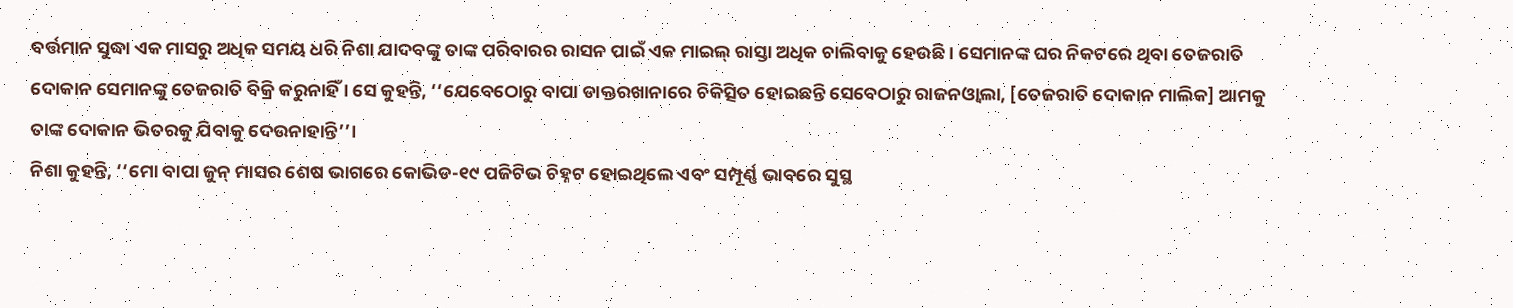ବର୍ତ୍ତମାନ ସୁଦ୍ଧା ଏକ ମାସରୁ ଅଧିକ ସମୟ ଧରି ନିଶା ଯାଦବଙ୍କୁ ତାଙ୍କ ପରିବାରର ରାସନ ପାଇଁ ଏକ ମାଇଲ୍ ରାସ୍ତା ଅଧିକ ଚାଲିବାକୁ ହେଉଛି । ସେମାନଙ୍କ ଘର ନିକଟରେ ଥିବା ତେଜରାତି ଦୋକାନ ସେମାନଙ୍କୁ ତେଜରାତି ବିକ୍ରି କରୁନାହିଁ । ସେ କୁହନ୍ତି, ‘‘ଯେବେଠୋରୁ ବାପା ଡାକ୍ତରଖାନାରେ ଚିକିତ୍ସିତ ହୋଇଛନ୍ତି ସେବେଠାରୁ ରାଜନଓ୍ୱାଲା, [ତେଜରାତି ଦୋକାନ ମାଲିକ] ଆମକୁ ତାଙ୍କ ଦୋକାନ ଭିତରକୁ ଯିବାକୁ ଦେଉନାହାନ୍ତି’’।
ନିଶା କୁହନ୍ତି, ‘‘ମୋ ବାପା ଜୁନ୍ ମାସର ଶେଷ ଭାଗରେ କୋଭିଡ-୧୯ ପଜିଟିଭ ଚିହ୍ନଟ ହୋଇଥିଲେ ଏବଂ ସମ୍ପୂର୍ଣ୍ଣ ଭାବରେ ସୁସ୍ଥ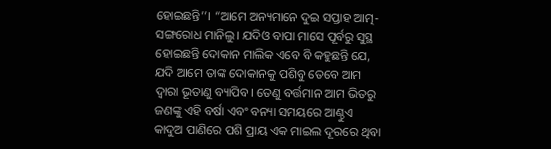ହୋଇଛନ୍ତି’’। “ଆମେ ଅନ୍ୟମାନେ ଦୁଇ ସପ୍ତାହ ଆତ୍ମ-ସଙ୍ଗରୋଧ ମାନିଲୁ। ଯଦିଓ ବାପା ମାସେ ପୂର୍ବରୁ ସୁସ୍ଥ ହୋଇଛନ୍ତି ଦୋକାନ ମାଲିକ ଏବେ ବି କହୁଛନ୍ତି ଯେ, ଯଦି ଆମେ ତାଙ୍କ ଦୋକାନକୁ ପଶିବୁ ତେବେ ଆମ ଦ୍ୱାରା ଭୂତାଣୁ ବ୍ୟାପିବ। ତେଣୁ ବର୍ତ୍ତମାନ ଆମ ଭିତରୁ ଜଣଙ୍କୁ ଏହି ବର୍ଷା ଏବଂ ବନ୍ୟା ସମୟରେ ଆଣ୍ଠୁଏ କାଦୁଅ ପାଣିରେ ପଶି ପ୍ରାୟ ଏକ ମାଇଲ ଦୂରରେ ଥିବା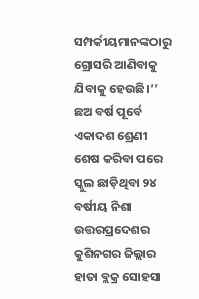ସମ୍ପର୍କୀୟମାନଙ୍କଠାରୁ ଗ୍ରୋସରି ଆଣିବାକୁ ଯିବାକୁ ହେଉଛି।’’
ଛଅ ବର୍ଷ ପୂର୍ବେ ଏକାଦଶ ଶ୍ରେଣୀ ଶେଷ କରିବା ପରେ ସ୍କୁଲ ଛାଡ଼ିଥିବା ୨୪ ବର୍ଷୀୟ ନିଶା ଉତ୍ତରପ୍ରଦେଶର କୁଶିନଗର ଜିଲ୍ଲାର ହାତା ବ୍ଲକ୍ର ସୋହସା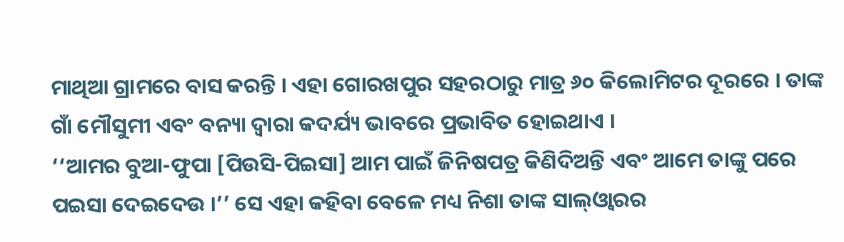ମାଥିଆ ଗ୍ରାମରେ ବାସ କରନ୍ତି । ଏହା ଗୋରଖପୁର ସହରଠାରୁ ମାତ୍ର ୬୦ କିଲୋମିଟର ଦୂରରେ । ତାଙ୍କ ଗାଁ ମୌସୁମୀ ଏବଂ ବନ୍ୟା ଦ୍ୱାରା କଦର୍ଯ୍ୟ ଭାବରେ ପ୍ରଭାବିତ ହୋଇଥାଏ ।
‘‘ଆମର ବୁଆ-ଫୁପା [ପିଉସି-ପିଇସା] ଆମ ପାଇଁ ଜିନିଷପତ୍ର କିଣିଦିଅନ୍ତି ଏବଂ ଆମେ ତାଙ୍କୁ ପରେ ପଇସା ଦେଇଦେଉ ।’’ ସେ ଏହା କହିବା ବେଳେ ମଧ୍ୟ ନିଶା ତାଙ୍କ ସାଲ୍ଓ୍ୱାରର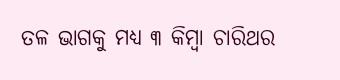ତଳ ଭାଗକୁ ମଧ୍ୟ ୩ କିମ୍ବା ଚାରିଥର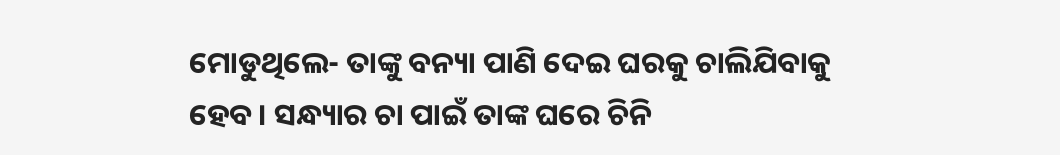ମୋଡୁଥିଲେ- ତାଙ୍କୁ ବନ୍ୟା ପାଣି ଦେଇ ଘରକୁ ଚାଲିଯିବାକୁ ହେବ। ସନ୍ଧ୍ୟାର ଚା ପାଇଁ ତାଙ୍କ ଘରେ ଚିନି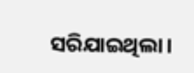ସରିଯାଇଥିଲା।